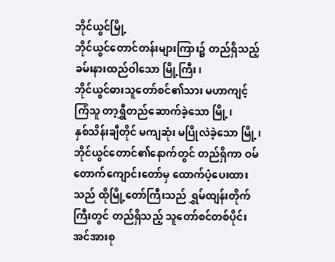ဘိုင်ယွင်မြို့
ဘိုင်ယွင်တောင်တန်းများကြား၌ တည်ရှိသည့် ခမ်းနားထည်ဝါသော မြို့ကြီး၊
ဘိုင်ယွင်ဓားသူတော်စင်၏သား မဟာကျင့်ကြံသူ တာ့ရွှီတည်ဆောက်ခဲ့သော မြို့၊
နှစ်သိန်းချီတိုင် မကျဆုံး မပြိုလဲခဲ့သော မြို့၊
ဘိုင်ယွင်တောင်၏နောက်တွင် တည်ရှိကာ ဝမ်တောက်ကျောင်းတော်မှ ထောက်ပံ့ပေးထားသည် ထိုမြို့တော်ကြီးသည် ရွှမ်ထျန်းတိုက်ကြီးတွင် တည်ရှိသည့် သူတော်စင်တစ်ပိုင်းအင်အားစု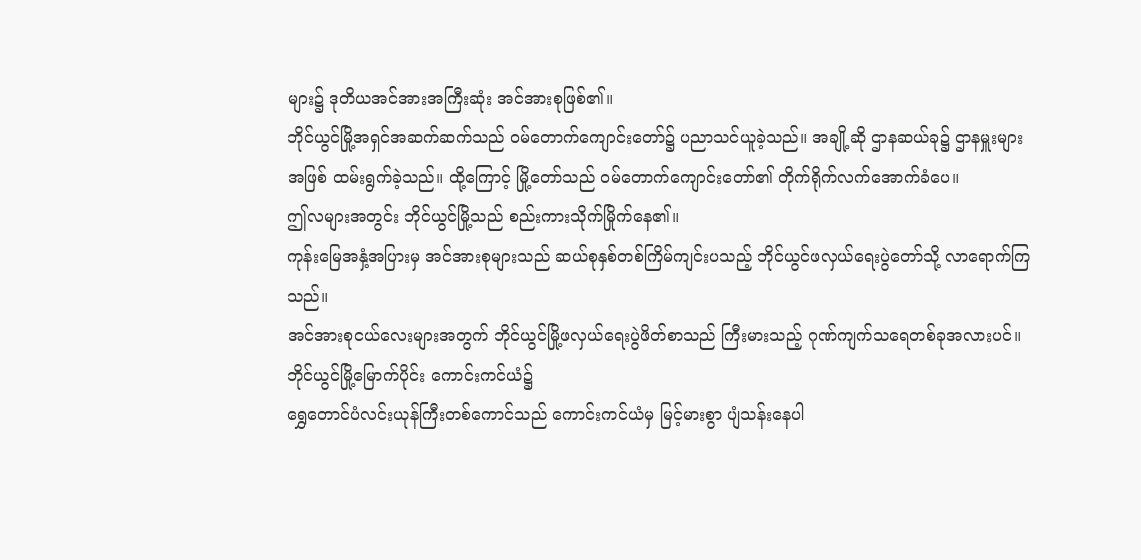များ၌ ဒုတိယအင်အားအကြီးဆုံး အင်အားစုဖြစ်၏။
ဘိုင်ယွင်မြို့အရှင်အဆက်ဆက်သည် ဝမ်တောက်ကျောင်းတော်၌ ပညာသင်ယူခဲ့သည်။ အချို့ဆို ဌာနဆယ်ခု၌ ဌာနမှူးများအဖြစ် ထမ်းရွက်ခဲ့သည်။ ထို့ကြောင့် မြို့တော်သည် ဝမ်တောက်ကျောင်းတော်၏ တိုက်ရိုက်လက်အောက်ခံပေ။
ဤလများအတွင်း ဘိုင်ယွင်မြို့သည် စည်းကားသိုက်မြိုက်နေ၏။
ကုန်းမြေအနှံ့အပြားမှ အင်အားစုများသည် ဆယ်စုနှစ်တစ်ကြိမ်ကျင်းပသည့် ဘိုင်ယွင်ဖလှယ်ရေးပွဲတော်သို့ လာရောက်ကြသည်။
အင်အားစုငယ်လေးများအတွက် ဘိုင်ယွင်မြို့ဖလှယ်ရေးပွဲဖိတ်စာသည် ကြီးမားသည့် ဂုဏ်ကျက်သရေတစ်ခုအလားပင်။
ဘိုင်ယွင်မြို့မြောက်ပိုင်း ကောင်းကင်ယံ၌
ရွှေတောင်ပံလင်းယုန်ကြီးတစ်ကောင်သည် ကောင်းကင်ယံမှ မြင့်မားစွာ ပျံသန်းနေပါ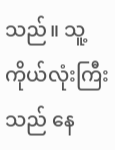သည်။ သူ့ကိုယ်လုံးကြီးသည် နေ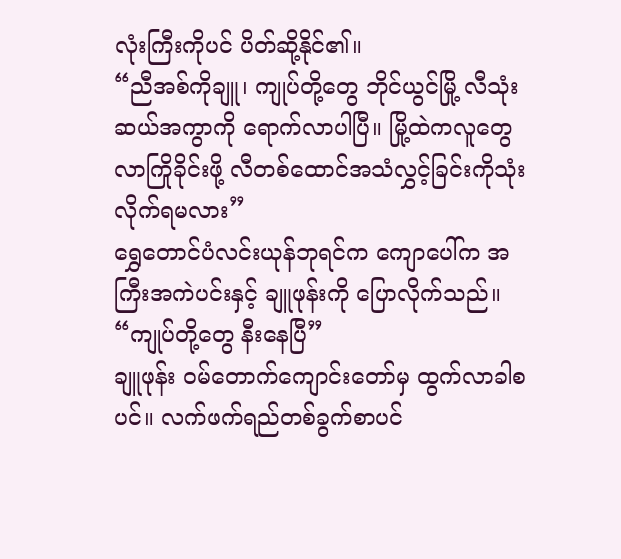လုံးကြီးကိုပင် ပိတ်ဆို့နိုင်၏။
“ညီအစ်ကိုချူ၊ ကျုပ်တို့တွေ ဘိုင်ယွင်မြို့ လီသုံးဆယ်အကွာကို ရောက်လာပါပြီ။ မြို့ထဲကလူတွေ လာကြိုခိုင်းဖို့ လီတစ်ထောင်အသံလွှင့်ခြင်းကိုသုံးလိုက်ရမလား”
ရွှေတောင်ပံလင်းယုန်ဘုရင်က ကျောပေါ်က အကြီးအကဲပင်းနှင့် ချူဖုန်းကို ပြောလိုက်သည်။
“ကျုပ်တို့တွေ နီးနေပြီ”
ချူဖုန်း ဝမ်တောက်ကျောင်းတော်မှ ထွက်လာခါစပင်။ လက်ဖက်ရည်တစ်ခွက်စာပင်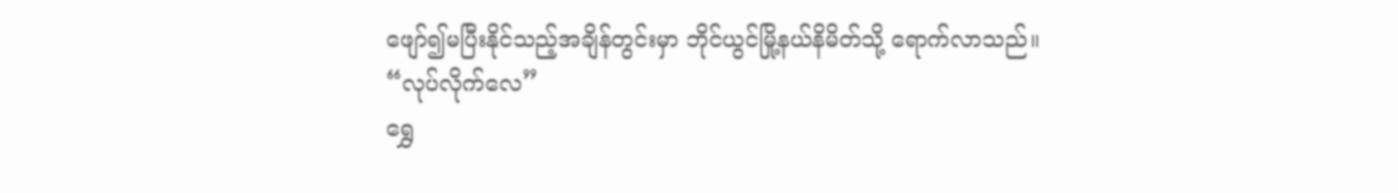ဖျော်၍မပြီးနိုင်သည့်အချိန်တွင်းမှာ ဘိုင်ယွင်မြို့နယ်နိမိတ်သို့ ရောက်လာသည်။
“လုပ်လိုက်လေ”
ရွှေ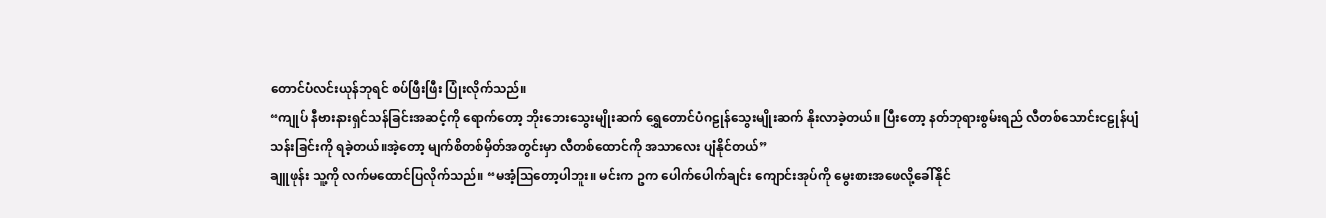တောင်ပံလင်းယုန်ဘုရင် စပ်ဖြီးဖြီး ပြုံးလိုက်သည်။
“ကျုပ် နီဗားနားရှင်သန်ခြင်းအဆင့်ကို ရောက်တော့ ဘိုးဘေးသွေးမျိုးဆက် ရွှေတောင်ပံဂဠုန်သွေးမျိုးဆက် နိုးလာခဲ့တယ်။ ပြီးတော့ နတ်ဘုရားစွမ်းရည် လီတစ်သောင်းငဠုန်ပျံသန်းခြင်းကို ရခဲ့တယ်။အဲ့တော့ မျက်စိတစ်မှိတ်အတွင်းမှာ လီတစ်ထောင်ကို အသာလေး ပျံနိုင်တယ်”
ချူဖုန်း သူ့ကို လက်မထောင်ပြလိုက်သည်။ “မအံ့ဩတော့ပါဘူး။ မင်းက ဥက ပေါက်ပေါက်ချင်း ကျောင်းအုပ်ကို မွေးစားအဖေလို့ခေါ်နိုင်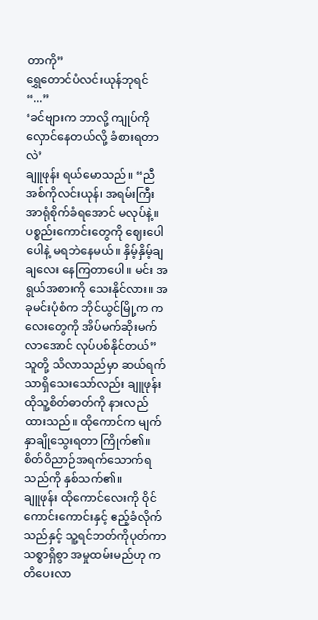တာကို”
ရွှေတောင်ပံလင်းယုန်ဘုရင် “...”
‘ခင်ဗျားက ဘာလို့ ကျုပ်ကို လှောင်နေတယ်လို့ ခံစားရတာလဲ’
ချူဖုန်း ရယ်မောသည်။ “ညီအစ်ကိုလင်းယုန်၊ အရမ်းကြီးအာရုံစိုက်ခံရအောင် မလုပ်နဲ့။ ပစ္စည်းကောင်းတွေကို ဈေးပေါပေါနဲ့ မရဘဲနေမယ်။ နှိမ့်နှိမ့်ချချလေး နေကြတာပေါ။ မင်း အရွယ်အစားကို သေးနိုင်လား။ အခုမင်းပုံစံက ဘိုင်ယွင်မြို့က ကလေးတွေကို အိပ်မက်ဆိုးမက်လာအောင် လုပ်ပစ်နိုင်တယ်”
သူတို့ သိလာသည်မှာ ဆယ်ရက်သာရှိသေးသော်လည်း ချူဖုန်း ထိုသူ့စိတ်ဓာတ်ကို နားလည်ထားသည်။ ထိုကောင်က မျက်နှာချိုသွေးရတာ ကြိုက်၏။ စိတ်ဝိညာဉ်အရက်သောက်ရသည်ကို နှစ်သက်၏။
ချူဖုန်း ထိုကောင်လေးကို ဝိုင်ကောင်းကောင်းနှင့် ဧည့်ခံလိုက်သည်နှင့် သူ့ရင်ဘတ်ကိုပုတ်ကာ သစ္စာရှိစွာ အမှုထမ်းမည်ဟု ကတိပေးလာ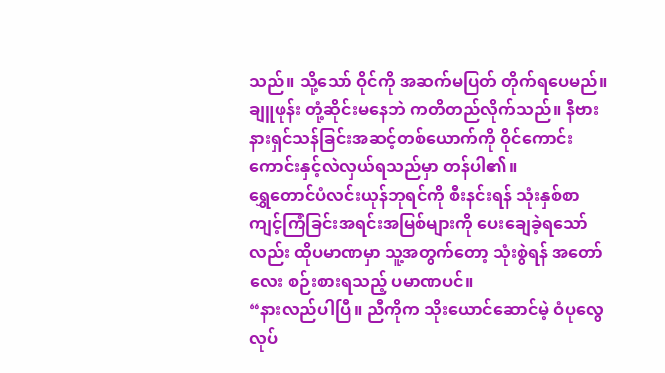သည်။ သို့သော် ဝိုင်ကို အဆက်မပြတ် တိုက်ရပေမည်။
ချူဖုန်း တုံ့ဆိုင်းမနေဘဲ ကတိတည်လိုက်သည်။ နီဗားနားရှင်သန်ခြင်းအဆင့်တစ်ယောက်ကို ဝိုင်ကောင်းကောင်းနှင့်လဲလှယ်ရသည်မှာ တန်ပါ၏။
ရွှေတောင်ပံလင်းယုန်ဘုရင်ကို စီးနင်းရန် သုံးနှစ်စာ ကျင့်ကြံခြင်းအရင်းအမြစ်များကို ပေးချေခဲ့ရသော်လည်း ထိုပမာဏမှာ သူ့အတွက်တော့ သုံးစွဲရန် အတော်လေး စဉ်းစားရသည့် ပမာဏပင်။
“နားလည်ပါပြီ။ ညီကိုက သိုးယောင်ဆောင်မဲ့ ဝံပုလွေလုပ်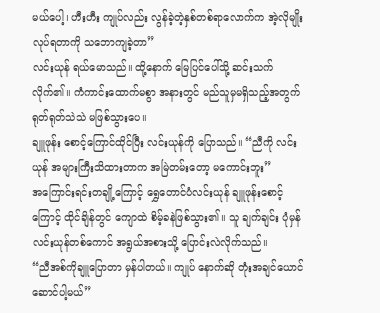မယ်ပေါ့၊ ဟီးဟီး ကျုပ်လည်း လွန်ခဲ့တဲ့နှစ်တစ်ရာလောက်က အဲ့လိုမျိုး လုပ်ရတာကို သဘောကျခဲ့တာ”
လင်းယုန် ရယ်မောသည်။ ထို့နောက် မြေပြင်ပေါ်သို့ ဆင်းသက်လိုက်၏။ ကံကာင်းထောက်မစွာ အနားတွင် မည်သူမှမရှိသည့်အတွက် ရုတ်ရုတ်သဲသဲ မဖြစ်သွားပေ။
ချူဖုန်း စောင့်ကြောင်ထိုင်ပြီး လင်းယုန်ကို ပြောသည်။ “ညီကို လင်းယုန် အများကြီးသိထားတာက အမြဲတမ်းတော့ မကောင်းဘူး”
အကြောင်းရင်းတချို့ကြောင့် ရွှေတောင်ပံလင်းယုန် ချူဖုန်းစောင့်ကြောင့် ထိုင်ချိန်တွင် ကျောထဲ စိမ့်ခနဲဖြစ်သွား၏။ သူ ချက်ချင်း ပုံမှန်လင်းယုန်တစ်ကောင် အရွယ်အစားသို့ ပြောင်းလဲလိုက်သည်။
“ညီအစ်ကိုချူပြောတာ မှန်ပါတယ်။ ကျုပ် နောက်ဆို တုံးအချင်ယောင်ဆောင်ပါ့မယ်”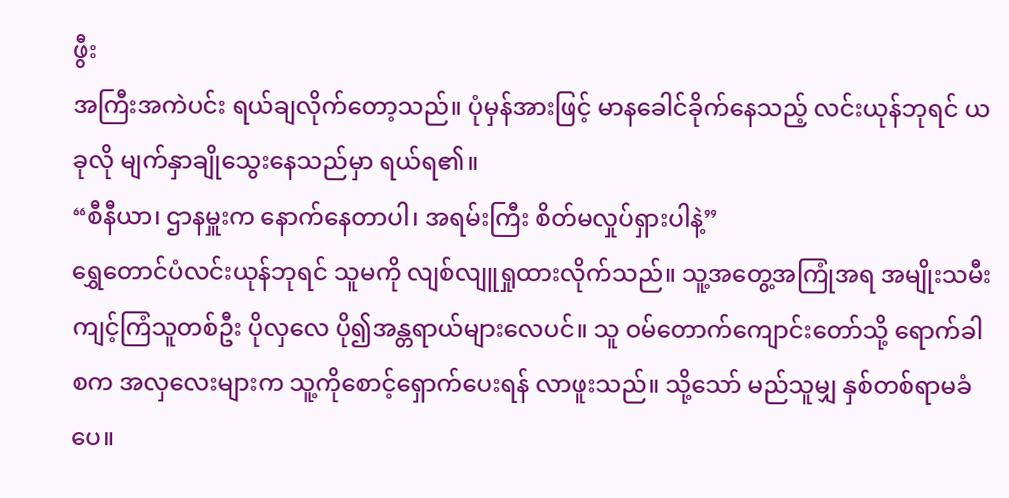ဖွီး
အကြီးအကဲပင်း ရယ်ချလိုက်တော့သည်။ ပုံမှန်အားဖြင့် မာနခေါင်ခိုက်နေသည့် လင်းယုန်ဘုရင် ယခုလို မျက်နှာချိုသွေးနေသည်မှာ ရယ်ရ၏။
“စီနီယာ၊ ဌာနမှူးက နောက်နေတာပါ၊ အရမ်းကြီး စိတ်မလှုပ်ရှားပါနဲ့”
ရွှေတောင်ပံလင်းယုန်ဘုရင် သူမကို လျစ်လျူရှုထားလိုက်သည်။ သူ့အတွေ့အကြုံအရ အမျိုးသမီးကျင့်ကြံသူတစ်ဦး ပိုလှလေ ပို၍အန္တရာယ်များလေပင်။ သူ ဝမ်တောက်ကျောင်းတော်သို့ ရောက်ခါစက အလှလေးများက သူ့ကိုစောင့်ရှောက်ပေးရန် လာဖူးသည်။ သို့သော် မည်သူမျှ နှစ်တစ်ရာမခံပေ။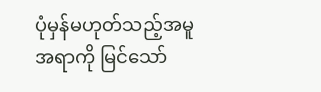ပုံမှန်မဟုတ်သည့်အမူအရာကို မြင်သော်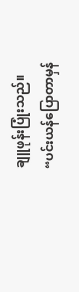ချူဖုန်းပြုံးသည်။ “ပင်းယန်ပြောတာမှန်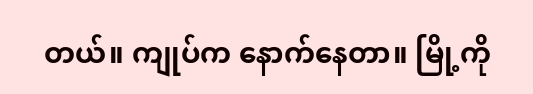တယ်။ ကျုပ်က နောက်နေတာ။ မြို့ကို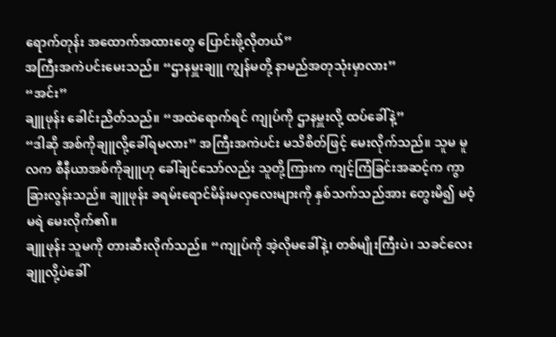ရောက်တုန်း အထောက်အထားတွေ ပြောင်းဖို့လိုတယ်”
အကြီးအကဲပင်းမေးသည်။ “ဌာနမှူးချူ ကျွန်မတို့ နာမည်အတုသုံးမှာလား”
“အင်း”
ချူဖုန်း ခေါင်းညိတ်သည်။ “အထဲရောက်ရင် ကျုပ်ကို ဌာနမှူးလို့ ထပ်ခေါ်နဲ့”
“ဒါဆို အစ်ကိုချူလို့ခေါ်ရမလား” အကြီးအကဲပင်း မသိစိတ်ဖြင့် မေးလိုက်သည်။ သူမ မူလက စီနီယာအစ်ကိုချူဟု ခေါ်ချင်သော်လည်း သူတို့ကြားက ကျင့်ကြံခြင်းအဆင့်က ကွာခြားလွန်းသည်။ ချူဖုန်း ခရမ်းရောင်မိန်းမလှလေးများကို နှစ်သက်သည်အား တွေးမိ၍ မဝံ့မရဲ မေးလိုက်၏။
ချူဖုန်း သူမကို တားဆီးလိုက်သည်။ “ကျုပ်ကို အဲ့လိုမခေါ်နဲ့၊ တစ်မျိုးကြီးပဲ၊ သခင်လေးချူလို့ပဲခေါ်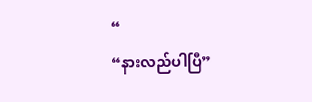“
“နားလည်ပါပြီ”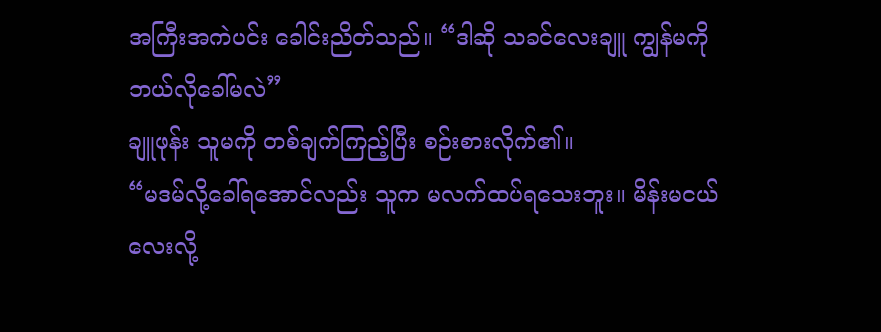အကြီးအကဲပင်း ခေါင်းညိတ်သည်။ “ဒါဆို သခင်လေးချူ ကျွန်မကို ဘယ်လိုခေါ်မလဲ”
ချူဖုန်း သူမကို တစ်ချက်ကြည့်ပြီး စဉ်းစားလိုက်၏။
“မဒမ်လို့ခေါ်ရအောင်လည်း သူက မလက်ထပ်ရသေးဘူး။ မိန်းမငယ်လေးလို့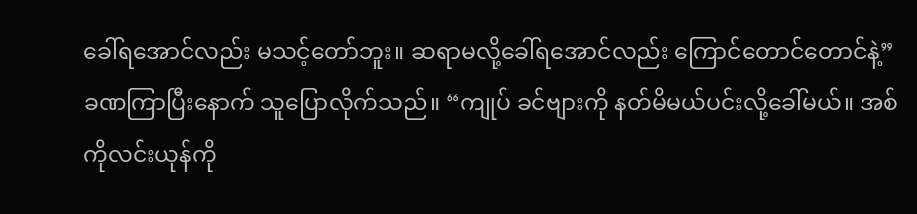ခေါ်ရအောင်လည်း မသင့်တော်ဘူး။ ဆရာမလို့ခေါ်ရအောင်လည်း ကြောင်တောင်တောင်နဲ့”
ခဏကြာပြီးနောက် သူပြောလိုက်သည်။ “ကျုပ် ခင်ဗျားကို နတ်မိမယ်ပင်းလို့ခေါ်မယ်။ အစ်ကိုလင်းယုန်ကို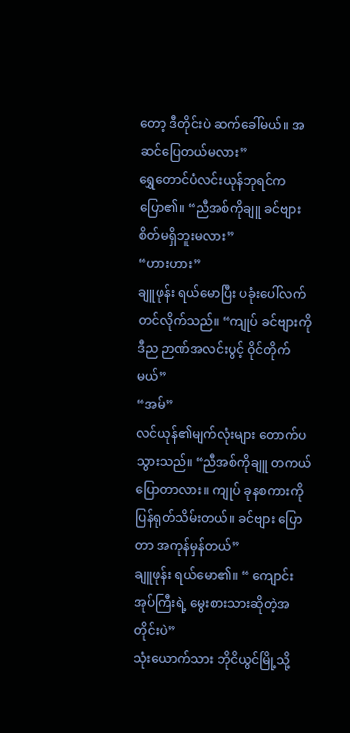တော့ ဒီတိုင်းပဲ ဆက်ခေါ်မယ်။ အဆင်ပြေတယ်မလား”
ရွှေတောင်ပံလင်းယုန်ဘုရင်က ပြော၏။ “ညီအစ်ကိုချူ ခင်ဗျား စိတ်မရှိဘူးမလား”
“ဟားဟား”
ချူဖုန်း ရယ်မောပြီး ပခုံးပေါ်လက်တင်လိုက်သည်။ “ကျုပ် ခင်ဗျားကို ဒီည ဉာဏ်အလင်းပွင့် ဝိုင်တိုက်မယ်”
“အမ်”
လင်ယုန်၏မျက်လုံးများ တောက်ပသွားသည်။ “ညီအစ်ကိုချူ တကယ်ပြောတာလား။ ကျုပ် ခုနစကားကို ပြန်ရုတ်သိမ်းတယ်။ ခင်ဗျား ပြောတာ အကုန်မှန်တယ်”
ချူဖုန်း ရယ်မော၏။ “ ကျောင်းအုပ်ကြီးရဲ့ မွေးစားသားဆိုတဲ့အတိုင်းပဲ”
သုံးယောက်သား ဘိုငိယွင်မြို့သို့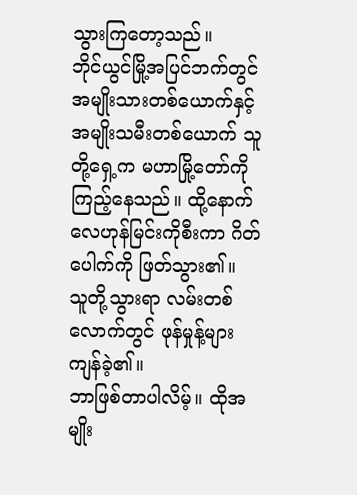သွားကြတော့သည်။
ဘိုင်ယွင်မြို့အပြင်ဘက်တွင်
အမျိုးသားတစ်ယောက်နှင့် အမျိုးသမီးတစ်ယောက် သူတို့ရှေ့က မဟာမြို့တော်ကို ကြည့်နေသည်။ ထို့နောက် လေဟုန်မြင်းကိုစီးကာ ဂိတ်ပေါက်ကို ဖြတ်သွား၏။
သူတို့သွားရာ လမ်းတစ်လောက်တွင် ဖုန်မှုန့်များကျန်ခဲ့၏။
ဘာဖြစ်တာပါလိမ့်။ ထိုအမျိုး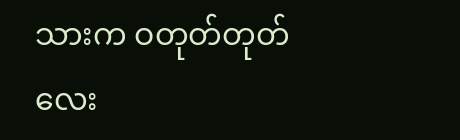သားက ဝတုတ်တုတ်လေး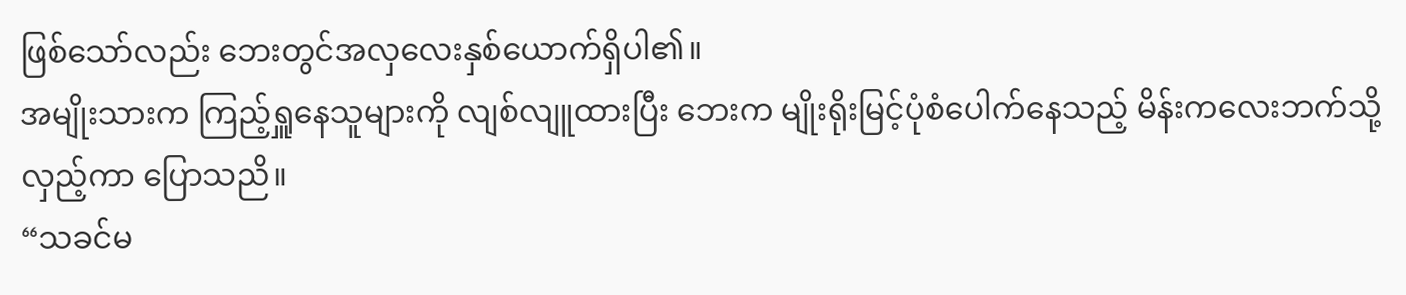ဖြစ်သော်လည်း ဘေးတွင်အလှလေးနှစ်ယောက်ရှိပါ၏။
အမျိုးသားက ကြည့်ရှူနေသူများကို လျစ်လျူထားပြီး ဘေးက မျိုးရိုးမြင့်ပုံစံပေါက်နေသည့် မိန်းကလေးဘက်သို့ လှည့်ကာ ပြောသညိ။
“သခင်မ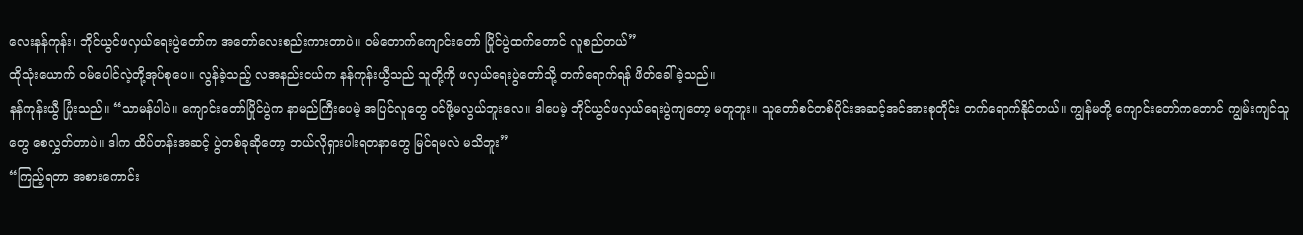လေးနန်ကုန်း၊ ဘိုင်ယွင်ဖလှယ်ရေးပွဲတော်က အတော်လေးစည်းကားတာပဲ။ ဝမ်တောက်ကျောင်းတော် ပြိုင်ပွဲထက်တောင် လူစည်တယ်”
ထိုသုံးယောက် ဝမ်ပေါင်လဲ့တို့အုပ်စုပေ။ လွန်ခဲ့သည့် လအနည်းငယ်က နန်ကုန်းယွီသည် သူတို့ကို ဖလှယ်ရေးပွဲတော်သို့ တက်ရောက်ရန် ဖိတ်ခေါ်ခဲ့သည်။
နန်ကုန်းယွီ ပြုံးသည်။ “သာမန်ပါပဲ။ ကျောင်းတော်ပြိုင်ပွဲက နာမည်ကြီးပေမဲ့ အပြင်လူတွေ ဝင်ဖို့မလွယ်ဘူးလေ။ ဒါပေမဲ့ ဘိုင်ယွင်ဖလှယ်ရေးပွဲကျတော့ မတူဘူး။ သူတော်စင်တစ်ပိုင်းအဆင့်အင်အားစုတိုင်း တက်ရောက်နိုင်တယ်။ ကျွန်မတို့ ကျောင်းတော်ကတောင် ကျွမ်းကျင်သူတွေ စေလွှတ်တာပဲ။ ဒါက ထိပ်တန်းအဆင့် ပွဲတစ်ခုဆိုတော့ ဘယ်လိုရှားပါးရတနာတွေ မြင်ရမလဲ မသိဘူး”
“ကြည့်ရတာ အစားကောင်း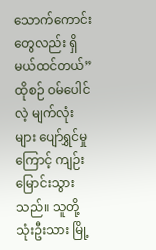သောက်ကောင်းတွေလည်း ရှိမယ်ထင်တယ်”
ထိုစဉ် ဝမ်ပေါင်လဲ့ မျက်လုံးများ ပျော်ရွှင်မှုကြောင့် ကျဉ်းမြောင်းသွားသည်။ သူတို့သုံးဦးသား မြို့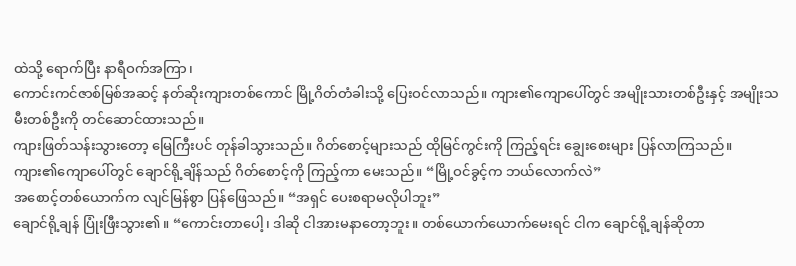ထဲသို့ ရောက်ပြီး နာရီဝက်အကြာ၊
ကောင်းကင်ဇာစ်မြစ်အဆင့် နတ်ဆိုးကျားတစ်ကောင် မြို့ဂိတ်တံခါးသို့ ပြေးဝင်လာသည်။ ကျား၏ကျောပေါ်တွင် အမျိုးသားတစ်ဦးနှင့် အမျိုးသမီးတစ်ဦးကို တင်ဆောင်ထားသည်။
ကျားဖြတ်သန်းသွားတော့ မြေကြီးပင် တုန်ခါသွားသည်။ ဂိတ်စောင့်များသည် ထိုမြင်ကွင်းကို ကြည့်ရင်း ချွေးစေးများ ပြန်လာကြသည်။
ကျား၏ကျောပေါ်တွင် ချောင်ရို့ချိန်သည် ဂိတ်စောင့်ကို ကြည့်ကာ မေးသည်။ “မြို့ဝင်ခွင့်က ဘယ်လောက်လဲ”
အစောင့်တစ်ယောက်က လျင်မြန်စွာ ပြန်ဖြေသည်။ “အရှင် ပေးစရာမလိုပါဘူး”
ချောင်ရို့ချန် ပြုံးဖြီးသွား၏။ “ကောင်းတာပေါ့၊ ဒါဆို ငါအားမနာတော့ဘူး။ တစ်ယောက်ယောက်မေးရင် ငါက ချောင်ရို့ချန်ဆိုတာ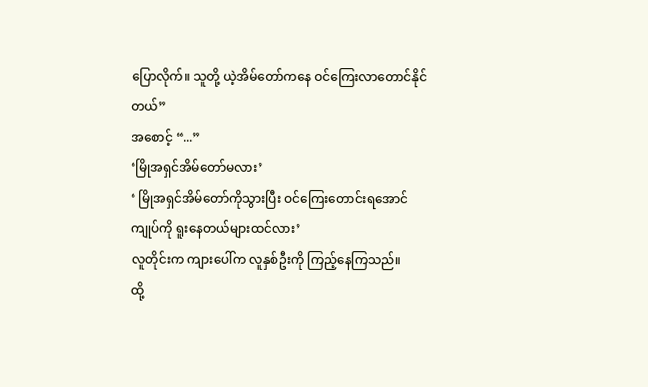ပြောလိုက်။ သူတို့ ယဲ့အိမ်တော်ကနေ ဝင်ကြေးလာတောင်နိုင်တယ်”
အစောင့် “...”
‘မြိုအရှင်အိမ်တော်မလား’
‘ မြိုအရှင်အိမ်တော်ကိုသွားပြီး ဝင်ကြေးတောင်းရအောင် ကျုပ်ကို ရူးနေတယ်များထင်လား’
လူတိုင်းက ကျားပေါ်က လူနှစ်ဦးကို ကြည့်နေကြသည်။
ထို့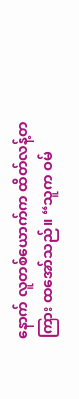နောက် လူတစ်ယောက်က ထိတ်လန့်တကြား ထအော်သည်။ “သူက ဝမ်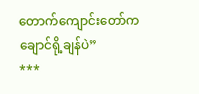တောက်ကျောင်းတော်က ချောင်ရို့ချန်ပဲ”
***